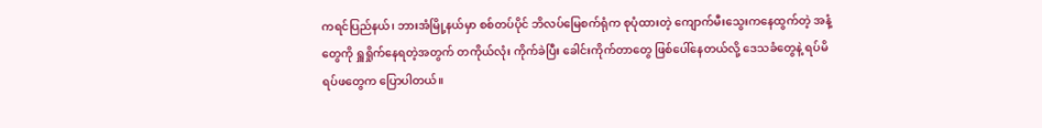ကရင်ပြည်နယ်၊ ဘားအံမြို့နယ်မှာ စစ်တပ်ပိုင် ဘိလပ်မြေစက်ရုံက စုပုံထားတဲ့ ကျောက်မီးသွေးကနေထွက်တဲ့ အနံ့တွေကို ရှူရှိုက်နေရတဲ့အတွက် တကိုယ်လုံး ကိုက်ခဲပြီး ခေါင်းကိုက်တာတွေ ဖြစ်ပေါ်နေတယ်လို့ ဒေသခံတွေနဲ့ ရပ်မိရပ်ဖတွေက ပြောပါတယ်။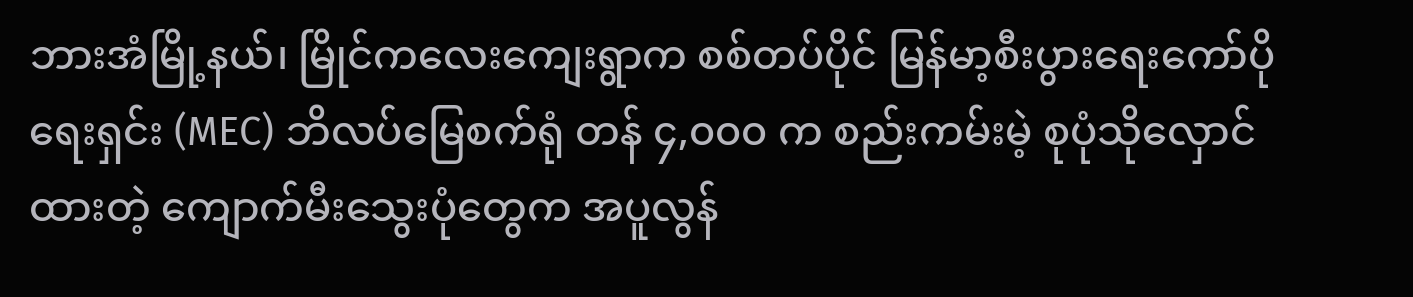ဘားအံမြို့နယ်၊ မြိုင်ကလေးကျေးရွာက စစ်တပ်ပိုင် မြန်မာ့စီးပွားရေးကော်ပိုရေးရှင်း (MEC) ဘိလပ်မြေစက်ရုံ တန် ၄,၀၀၀ က စည်းကမ်းမဲ့ စုပုံသိုလှောင်ထားတဲ့ ကျောက်မီးသွေးပုံတွေက အပူလွန်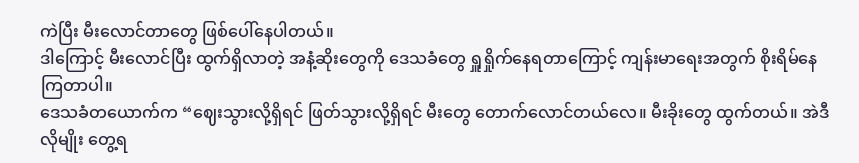ကဲပြီး မီးလောင်တာတွေ ဖြစ်ပေါ်နေပါတယ်။
ဒါကြောင့် မီးလောင်ပြီး ထွက်ရှိလာတဲ့ အနံ့ဆိုးတွေကို ဒေသခံတွေ ရှူရှိုက်နေရတာကြောင့် ကျန်းမာရေးအတွက် စိုးရိမ်နေကြတာပါ။
ဒေသခံတယောက်က “ဈေးသွားလို့ရှိရင် ဖြတ်သွားလို့ရှိရင် မီးတွေ တောက်လောင်တယ်လေ။ မီးခိုးတွေ ထွက်တယ်။ အဲဒီလိုမျိုး တွေ့ရ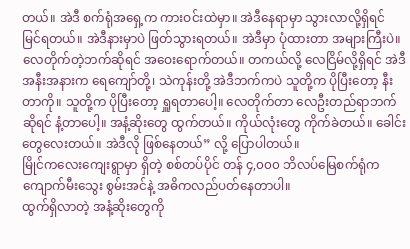တယ်။ အဲဒီ စက်ရုံအရှေ့က ကားဝင်းထဲမှာ။ အဲဒီနေရာမှာ သွားလာလို့ရှိရင် မြင်ရတယ်။ အဲဒီနားမှာပဲ ဖြတ်သွားရတယ်။ အဲဒီမှာ ပုံထားတာ အများကြီးပဲ။ လေတိုက်တဲ့ဘက်ဆိုရင် အဝေးရောက်တယ်။ တကယ်လို့ လေငြိမ်လို့ရှိရင် အဲဒီအနီးအနားက ရေကျော်တို့၊ သဲကုန်းတို့ အဲဒီဘက်ကပဲ သူတို့က ပိုပြီးတော့ နီးတာကို။ သူတို့က ပိုပြီးတော့ ရှူရတာပေါ့။ လေတိုက်တာ လေဦးတည်ရာဘက်ဆိုရင် နံ့တာပေါ့။ အနံ့ဆိုးတွေ ထွက်တယ်။ ကိုယ်လုံးတွေ ကိုက်ခဲတယ်။ ခေါင်းတွေလေးတယ်။ အဲဒီလို ဖြစ်နေတယ်” လို့ ပြောပါတယ်။
မြိုင်ကလေးကျေးရွာမှာ ရှိတဲ့ စစ်တပ်ပိုင် တန် ၄,၀၀၀ ဘိလပ်မြေစက်ရုံက ကျောက်မီးသွေး စွမ်းအင်နဲ့ အဓိကလည်ပတ်နေတာပါ။
ထွက်ရှိလာတဲ့ အနံ့ဆိုးတွေကို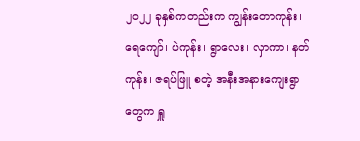၂၀၂၂ ခုနှစ်ကတည်းက ကျွန်းတောကုန်း၊ ရေကျော်၊ ပဲကုန်း၊ ရွာလေး၊ လှာကာ၊ နတ်ကုန်း၊ ဇရပ်ဖြူ စတဲ့ အနီးအနားကျေးရွာတွေက ရှူ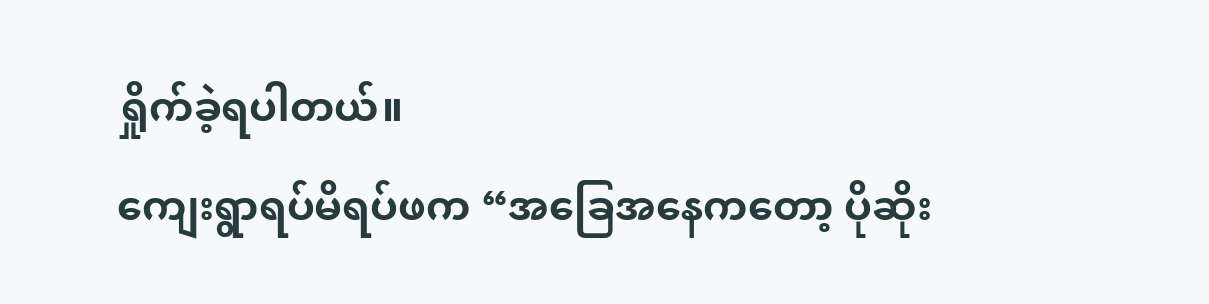ရှိုက်ခဲ့ရပါတယ်။
ကျေးရွာရပ်မိရပ်ဖက “အခြေအနေကတော့ ပိုဆိုး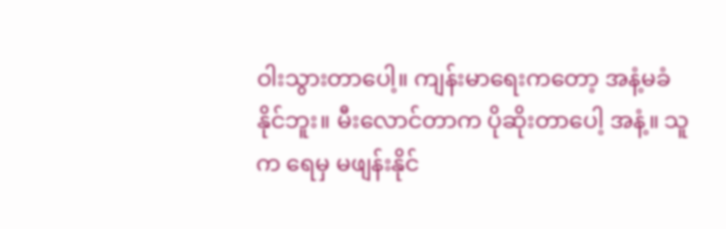ဝါးသွားတာပေါ့။ ကျန်းမာရေးကတော့ အနံ့မခံနိုင်ဘူး။ မီးလောင်တာက ပိုဆိုးတာပေါ့ အနံ့။ သူက ရေမှ မဖျန်းနိုင်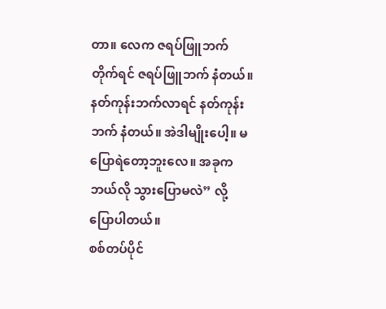တာ။ လေက ဇရပ်ဖြူဘက် တိုက်ရင် ဇရပ်ဖြူဘက် နံတယ်။ နတ်ကုန်းဘက်လာရင် နတ်ကုန်းဘက် နံတယ်။ အဲဒါမျိုးပေါ့။ မပြောရဲတော့ဘူးလေ။ အခုက ဘယ်လို သွားပြောမလဲ” လို့ ပြောပါတယ်။
စစ်တပ်ပိုင်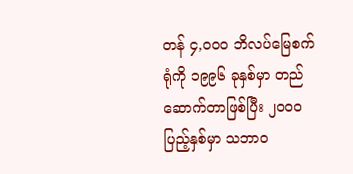တန် ၄,၀၀၀ ဘိလပ်မြေစက်ရုံကို ၁၉၉၆ ခုနှစ်မှာ တည်ဆောက်တာဖြစ်ပြီး ၂၀၀၀ ပြည့်နှစ်မှာ သဘာဝ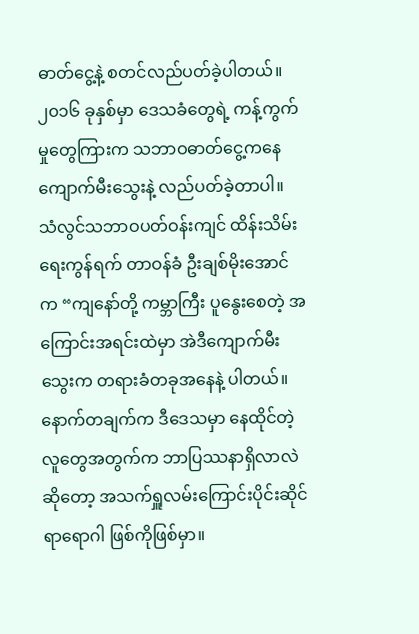ဓာတ်ငွေ့နဲ့ စတင်လည်ပတ်ခဲ့ပါတယ်။ ၂၀၁၆ ခုနှစ်မှာ ဒေသခံတွေရဲ့ ကန့်ကွက်မှုတွေကြားက သဘာဝဓာတ်ငွေ့ကနေ ကျောက်မီးသွေးနဲ့ လည်ပတ်ခဲ့တာပါ။
သံလွင်သဘာဝပတ်ဝန်းကျင် ထိန်းသိမ်းရေးကွန်ရက် တာဝန်ခံ ဦးချစ်မိုးအောင်က “ကျနော်တို့ ကမ္ဘာကြီး ပူနွေးစေတဲ့ အကြောင်းအရင်းထဲမှာ အဲဒီကျောက်မီးသွေးက တရားခံတခုအနေနဲ့ ပါတယ်။ နောက်တချက်က ဒီဒေသမှာ နေထိုင်တဲ့ လူတွေအတွက်က ဘာပြဿနာရှိလာလဲဆိုတော့ အသက်ရှူလမ်းကြောင်းပိုင်းဆိုင်ရာရောဂါ ဖြစ်ကိုဖြစ်မှာ။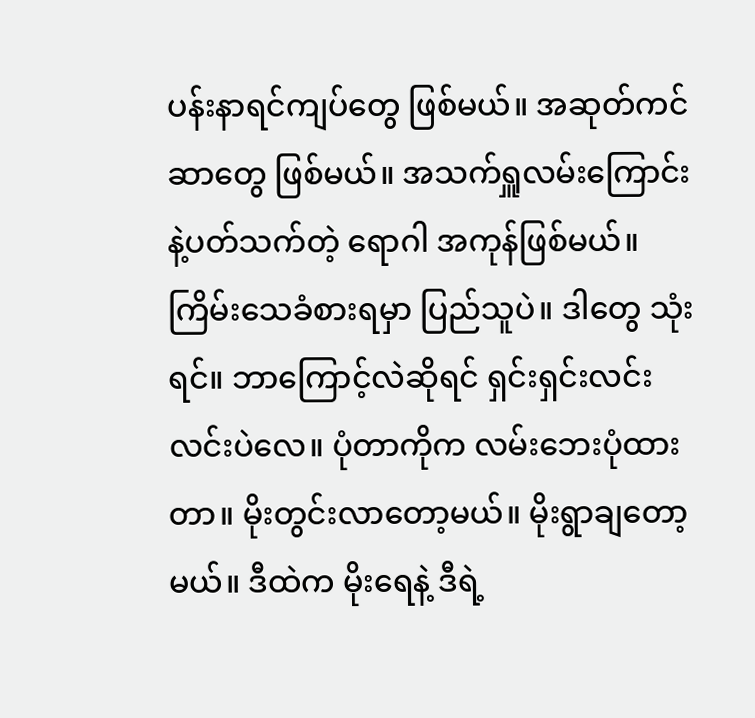ပန်းနာရင်ကျပ်တွေ ဖြစ်မယ်။ အဆုတ်ကင်ဆာတွေ ဖြစ်မယ်။ အသက်ရှူလမ်းကြောင်းနဲ့ပတ်သက်တဲ့ ရောဂါ အကုန်ဖြစ်မယ်။ ကြိမ်းသေခံစားရမှာ ပြည်သူပဲ။ ဒါတွေ သုံးရင်။ ဘာကြောင့်လဲဆိုရင် ရှင်းရှင်းလင်းလင်းပဲလေ။ ပုံတာကိုက လမ်းဘေးပုံထားတာ။ မိုးတွင်းလာတော့မယ်။ မိုးရွာချတော့မယ်။ ဒီထဲက မိုးရေနဲ့ ဒီရဲ့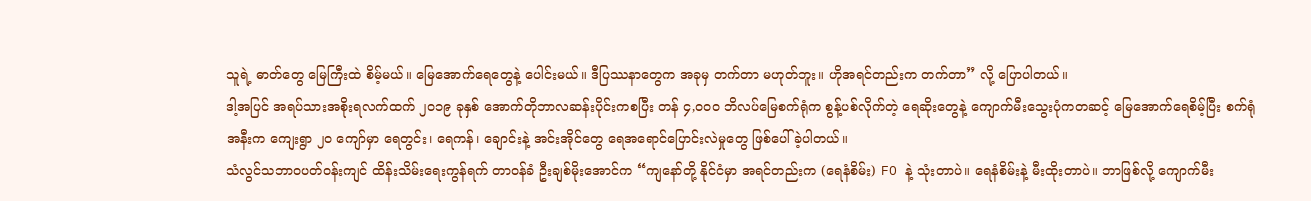သူရဲ့ ဓာတ်တွေ မြေကြီးထဲ စိမ့်မယ်။ မြေအောက်ရေတွေနဲ့ ပေါင်းမယ်။ ဒီပြဿနာတွေက အခုမှ တက်တာ မဟုတ်ဘူး။ ဟိုအရင်တည်းက တက်တာ” လို့ ပြောပါတယ်။
ဒါ့အပြင် အရပ်သားအစိုးရလက်ထက် ၂၀၁၉ ခုနှစ် အောက်တိုဘာလဆန်းပိုင်းကစပြီး တန် ၄,၀၀၀ ဘိလပ်မြေစက်ရုံက စွန့်ပစ်လိုက်တဲ့ ရေဆိုးတွေနဲ့ ကျောက်မီးသွေးပုံကတဆင့် မြေအောက်ရေစိမ့်ပြီး စက်ရုံအနီးက ကျေးရွာ ၂၀ ကျော်မှာ ရေတွင်း၊ ရေကန်၊ ချောင်းနဲ့ အင်းအိုင်တွေ ရေအရောင်ပြောင်းလဲမှုတွေ ဖြစ်ပေါ်ခဲ့ပါတယ်။
သံလွင်သဘာဝပတ်ဝန်းကျင် ထိန်းသိမ်းရေးကွန်ရက် တာဝန်ခံ ဦးချစ်မိုးအောင်က “ကျနော်တို့ နိုင်ငံမှာ အရင်တည်းက (ရေနံစိမ်း) FO နဲ့ သုံးတာပဲ။ ရေနံစိမ်းနဲ့ မီးထိုးတာပဲ။ ဘာဖြစ်လို့ ကျောက်မီး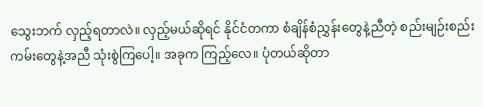သွေးဘက် လှည့်ရတာလဲ။ လှည့်မယ်ဆိုရင် နိုင်ငံတကာ စံချိန်စံညွှန်းတွေနဲ့ညီတဲ့ စည်းမျဉ်းစည်းကမ်းတွေနဲ့အညီ သုံးစွဲကြပေါ့။ အခုက ကြည့်လေ။ ပုံတယ်ဆိုတာ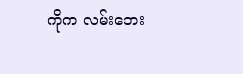ကိုက လမ်းဘေး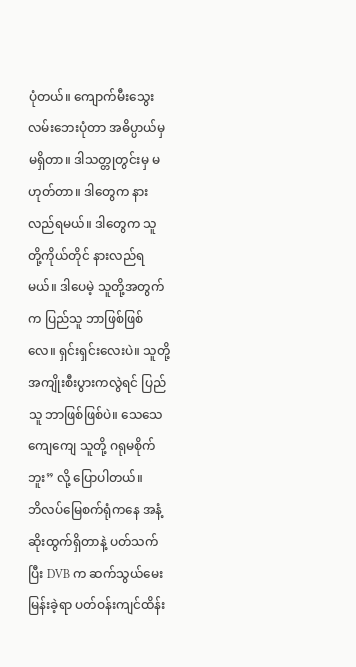ပုံတယ်။ ကျောက်မီးသွေး လမ်းဘေးပုံတာ အဓိပ္ပာယ်မှ မရှိတာ။ ဒါသတ္တုတွင်းမှ မဟုတ်တာ။ ဒါတွေက နားလည်ရမယ်။ ဒါတွေက သူတို့ကိုယ်တိုင် နားလည်ရမယ်။ ဒါပေမဲ့ သူတို့အတွက်က ပြည်သူ ဘာဖြစ်ဖြစ်လေ။ ရှင်းရှင်းလေးပဲ။ သူတို့အကျိုးစီးပွားကလွဲရင် ပြည်သူ ဘာဖြစ်ဖြစ်ပဲ။ သေသေကျေကျေ သူတို့ ဂရုမစိုက်ဘူး” လို့ ပြောပါတယ်။
ဘိလပ်မြေစက်ရုံကနေ အနံ့ဆိုးထွက်ရှိတာနဲ့ ပတ်သက်ပြီး DVB က ဆက်သွယ်မေးမြန်းခဲ့ရာ ပတ်ဝန်းကျင်ထိန်း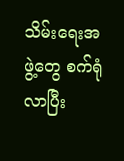သိမ်းရေးအဖွဲ့တွေ စက်ရုံလာပြီး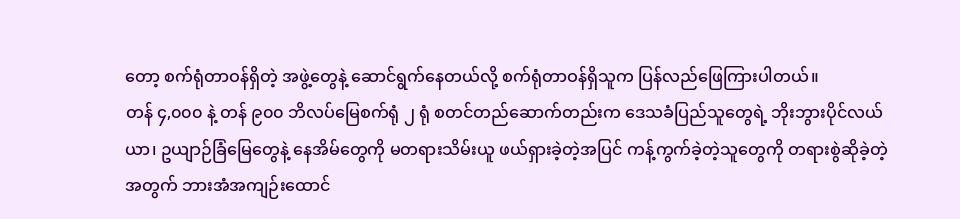တော့ စက်ရုံတာဝန်ရှိတဲ့ အဖွဲ့တွေနဲ့ ဆောင်ရွက်နေတယ်လို့ စက်ရုံတာဝန်ရှိသူက ပြန်လည်ဖြေကြားပါတယ်။
တန် ၄,၀၀၀ နဲ့ တန် ၉၀၀ ဘိလပ်မြေစက်ရုံ ၂ ရုံ စတင်တည်ဆောက်တည်းက ဒေသခံပြည်သူတွေရဲ့ ဘိုးဘွားပိုင်လယ်ယာ၊ ဥယျာဉ်ခြံမြေတွေနဲ့ နေအိမ်တွေကို မတရားသိမ်းယူ ဖယ်ရှားခဲ့တဲ့အပြင် ကန့်ကွက်ခဲ့တဲ့သူတွေကို တရားစွဲဆိုခဲ့တဲ့အတွက် ဘားအံအကျဉ်းထောင်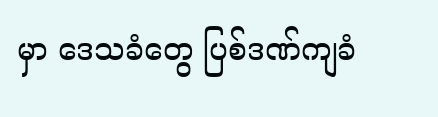မှာ ဒေသခံတွေ ပြစ်ဒဏ်ကျခံ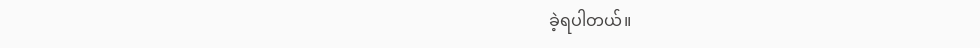ခဲ့ရပါတယ်။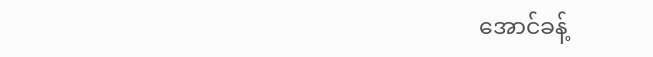အောင်ခန့်